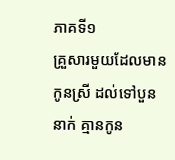ភាគទី១
គ្រួសារមួយដែលមានកូនស្រី ដល់ទៅបួននាក់ គ្មានកូន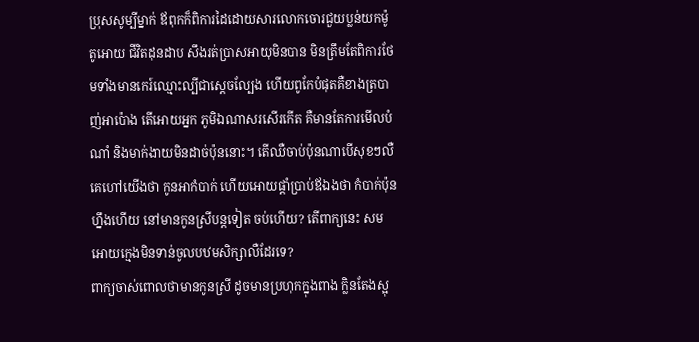ប្រុសសូម្បីម្នាក់ ឪពុកក៏ពិការដៃដោយសារលោកចោរជួយប្លន់យកម៉ូតូអោយ ជីវិតដុនដាប សឹងរត់ប្រាសអាយុមិនបាន មិនត្រឹមតែពិការថែមទាំងមានកេរ៍ឈ្មោះល្បីជាស្តេចល្បែង ហើយពូកែបំផុតគឺខាងត្របាញ់អាប៉ោង តើអោយអ្នក ភូមិឯណាសរសើរកើត គឺមានតែការមើលបំណាំ និងមាក់ងាយមិនដាច់ប៉ុននោះ។ តើឈឺចាប់ប៉ុនណាបើសុខៗលឺគេហៅយើងថា កូនអាកំបាក់ ហើយអោយផ្តាំប្រាប់ឪឯងថា កំបាក់ប៉ុនហ្នឹងហើយ នៅមានកូនស្រីបន្តទៀត ចប់ហើយ? តើពាក្យនេះ សមអោយក្មេងមិនទាន់ចូលបឋមសិក្សាលឺដែរទេ?
ពាក្យចាស់ពោលថាមានកូនស្រី ដូចមានប្រហុកក្នុងពាង ក្លិនតែងស្អុ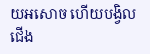យអសោច ហើយបង្វិលជើង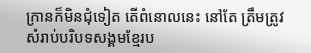ក្រានក៏មិនជុំទៀត តើពំនោលនេះ នៅតែ ត្រឹមត្រូវសំរាប់បរិបទសង្គមខ្មែរប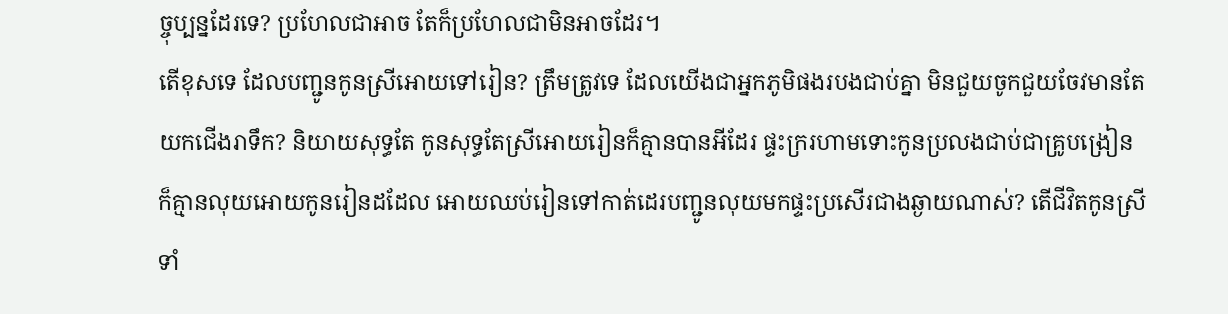ច្ចុប្បន្នដែរទេ? ប្រហែលជាអាច តែក៏ប្រហែលជាមិនអាចដែរ។
តើខុសទេ ដែលបញ្ជូនកូនស្រីអោយទៅរៀន? ត្រឹមត្រូវទេ ដែលយើងជាអ្នកភូមិផងរបងជាប់គ្នា មិនជួយចូកជួយចែវមានតែយកជើងរាទឹក? និយាយសុទ្ធតែ កូនសុទ្ធតែស្រីអោយរៀនក៏គ្មានបានអីដែរ ផ្ទះក្ររហាមទោះកូនប្រលងជាប់ជាគ្រូបង្រៀន ក៏គ្មានលុយអោយកូនរៀនដដែល អោយឈប់រៀនទៅកាត់ដេរបញ្ជូនលុយមកផ្ទះប្រសើរជាងឆ្ងាយណាស់? តើជីវិតកូនស្រីទាំ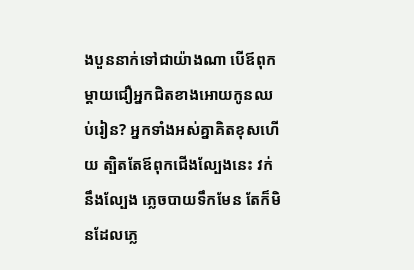ងបួននាក់ទៅជាយ៉ាងណា បើឪពុកម្តាយជឿអ្នកជិតខាងអោយកូនឈប់រៀន? អ្នកទាំងអស់គ្នាគិតខុសហើយ ត្បិតតែឪពុកជើងល្បែងនេះ វក់នឹងល្បែង ភ្លេចបាយទឹកមែន តែក៏មិនដែលភ្លេ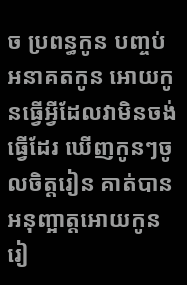ច ប្រពន្ធកូន បញ្ចប់អនាគតកូន អោយកូនធ្វើអ្វីដែលវាមិនចង់ធ្វើដែរ ឃើញកូនៗចូលចិត្តរៀន គាត់បានអនុញ្អាត្តអោយកូនរៀ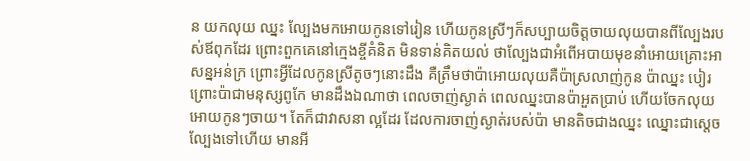ន យកលុយ ឈ្នះ ល្បែងមកអោយកូនទៅរៀន ហើយកូនស្រីៗក៏សប្បាយចិត្តចាយលុយបានពីល្បែងរបស់ឪពុកដែរ ព្រោះពួកគេនៅក្មេងខ្ចីគំនិត មិនទាន់គិតយល់ ថាល្បែងជាអំពើអបាយមុខនាំអោយគ្រោះអាសន្នអន់ក្រ ព្រោះអ្វីដែលកូនស្រីតូចៗនោះដឹង គឺត្រឹមថាប៉ាអោយលុយគឺប៉ាស្រលាញ់កូន ប៉ាឈ្នះ បៀរព្រោះប៉ាជាមនុស្សពូកែ មានដឹងឯណាថា ពេលចាញ់ស្ងាត់ ពេលឈ្នះបានប៉ាអួតប្រាប់ ហើយចែកលុយអោយកូនៗចាយ។ តែក៏ជាវាសនា ល្អដែរ ដែលការចាញ់ស្ងាត់របស់ប៉ា មានតិចជាងឈ្នះ ឈ្នោះជាស្តេចល្បែងទៅហើយ មានអី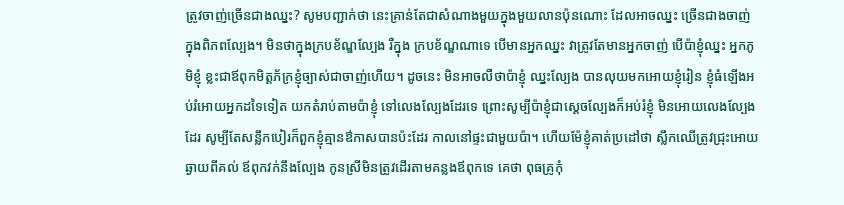ត្រូវចាញ់ច្រើនជាងឈ្នះ? សូមបញ្ជាក់ថា នេះគ្រាន់តែជាសំណាងមួយក្នុងមួយលានប៉ុនណោះ ដែលអាចឈ្នះ ច្រើនជាងចាញ់ក្នុងពិភពល្បែង។ មិនថាក្នុងក្របខ័ណ្ឌល្បែង រឺក្នុង ក្របខ័ណ្ឌណាទេ បើមានអ្នកឈ្នះ វាត្រូវតែមានអ្នកចាញ់ បើប៉ាខ្ញុំឈ្នះ អ្នកភូមិខ្ញុំ ខ្លះជាឪពុកមិត្តភ័ក្រខ្ញុំច្បាស់ជាចាញ់ហើយ។ ដូចនេះ មិនអាចលឺថាប៉ាខ្ញុំ ឈ្នះល្បែង បានលុយមកអោយខ្ញុំរៀន ខ្ញុំធំឡើងអប់រំអោយអ្នកដទៃទៀត យកតំរាប់តាមប៉ាខ្ញុំ ទៅលេងល្បែងដែរទេ ព្រោះសូម្បីប៉ាខ្ញុំជាស្តេចល្បែងក៏អប់រំខ្ញុំ មិនអោយលេងល្បែងដែរ សូម្បីតែសន្លឹកបៀរក៏ពួកខ្ញុំគ្មានឳកាសបានប៉ះដែរ កាលនៅផ្ទះជាមួយប៉ា។ ហើយម៉ែខ្ញុំគាត់ប្រដៅថា ស្លឹកឈើត្រូវជ្រុះអោយឆ្ងាយពីគល់ ឪពុកវក់នឹងល្បែង កូនស្រីមិនត្រូវដើរតាមគន្លងឪពុកទេ គេថា ពុធគ្រូកុំ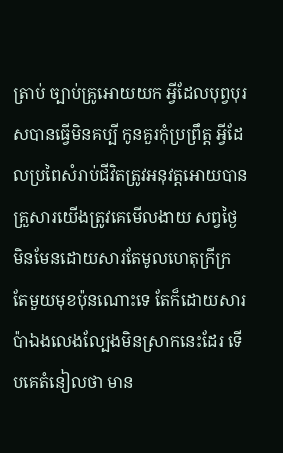ត្រាប់ ច្បាប់គ្រូអោយយក អ្វីដែលបុព្វបុរសបានធ្វើមិនគប្បី កូនគួរកុំប្រព្រឹត្ត អ្វីដែលប្រពៃសំរាប់ជីវិតត្រូវអនុវត្តអោយបាន គ្រួសារយើងត្រូវគេមើលងាយ សព្វថ្ងៃ មិនមែនដោយសារតែមូលហេតុក្រីក្រ តែមួយមុខប៉ុនណោះទេ តែក៏ដោយសារប៉ាឯងលេងល្បែងមិនស្រាកនេះដែរ ទើបគេតំនៀលថា មាន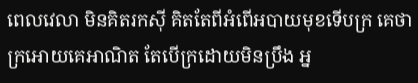ពេលវេលា មិនគិតរកស៊ី គិតតែពីអំពើអបាយមុខទើបក្រ គេថាក្រអោយគេអាណិត តែបើក្រដោយមិនប្រឹង អ្ន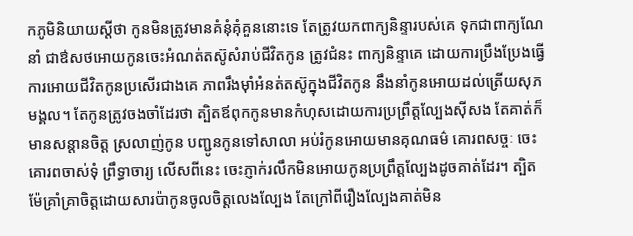កភូមិនិយាយស្តីថា កូនមិនត្រូវមានគំនុំគុំគួននោះទេ តែត្រូវយកពាក្យនិន្ទារបស់គេ ទុកជាពាក្យណែនាំ ជាឳសថអោយកូនចេះអំណត់តស៊ូសំរាប់ជីវិតកូន ត្រូវជំនះ ពាក្យនិន្ទាគេ ដោយការប្រឹងប្រែងធ្វើការអោយជីវិតកូនប្រសើរជាងគេ ភាពរឹងម៉ាំអំនត់តស៊ូក្នុងជីវិតកូន នឹងនាំកូនអោយដល់ត្រើយសុភមង្គល។ តែកូនត្រូវចងចាំដែរថា ត្បិតឪពុកកូនមានកំហុសដោយការប្រព្រឹត្តល្បែងស៊ីសង តែគាត់ក៏មានសន្តានចិត្ត ស្រលាញ់កូន បញ្ជូនកូនទៅសាលា អប់រំកូនអោយមានគុណធម៌ គោរពសច្ចៈ ចេះគោរពចាស់ទុំ ព្រឹទ្ធាចារ្យ លើសពីនេះ ចេះភ្ញាក់រលឹកមិនអោយកូនប្រព្រឹត្តល្បែងដូចគាត់ដែរ។ ត្បិតម៉ែគ្រាំគ្រាចិត្តដោយសារប៉ាកូនចូលចិត្តលេងល្បែង តែក្រៅពីរឿងល្បែងគាត់មិន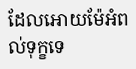ដែលអោយម៉ែអំពល់ទុក្ខទេ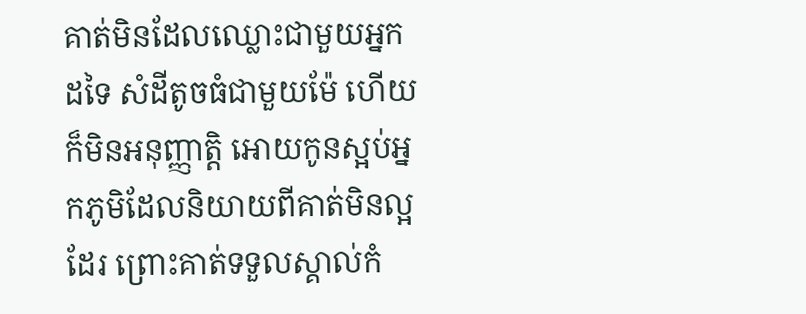គាត់មិនដែលឈ្លោះជាមួយអ្នកដទៃ សំដីតូចធំជាមួយម៉ែ ហើយក៏មិនអនុញ្ញាត្តិ អោយកូនស្អប់អ្នកភូមិដែលនិយាយពីគាត់មិនល្អដែរ ព្រោះគាត់ទទួលស្គាល់កំ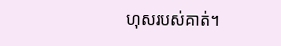ហុសរបស់គាត់។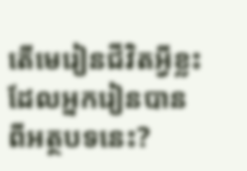តើមេរៀនជីវិតអ្វីខ្លះដែលអ្នករៀនបានពីអត្ថបទនេះ?